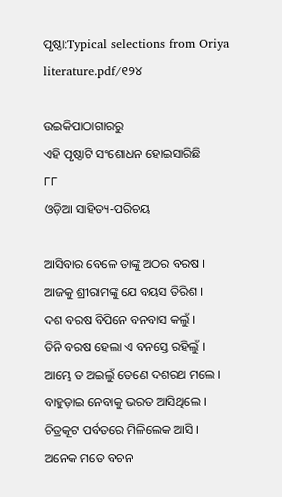ପୃଷ୍ଠା:Typical selections from Oriya literature.pdf/୧୨୪

ଉଇକିପାଠାଗାର‌ରୁ
ଏହି ପୃଷ୍ଠାଟି ସଂଶୋଧନ ହୋଇସାରିଛି
୮୮
ଓଡ଼ିଆ ସାହିତ୍ୟ-ପରିଚୟ

ଆସିବାର ବେଳେ ତାଙ୍କୁ ଅଠର ବରଷ ।
ଆଜକୁ ଶ୍ରୀରାମଙ୍କୁ ଯେ ବୟସ ତିରିଶ ।
ଦଶ ବରଷ ବିପିନେ ବନବାସ କଲୁଁ ।
ତିନି ବରଷ ହେଲା ଏ ବନସ୍ତେ ରହିଲୁଁ ।
ଆମ୍ଭେ ତ ଅଇଲୁଁ ତେଣେ ଦଶରଥ ମଲେ ।
ବାହୁଡ଼ାଇ ନେବାକୁ ଭରତ ଆସିଥିଲେ ।
ଚିତ୍ରକୂଟ ପର୍ବତରେ ମିଳିଲେକ ଆସି ।
ଅନେକ ମତେ ବଚନ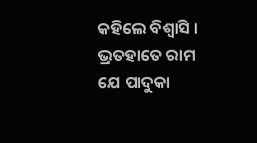କ‌ହିଲେ ବିଶ୍ୱାସି ।
ଭ୍ରତ‌ହାତେ ରାମ ଯେ ପାଦୁକା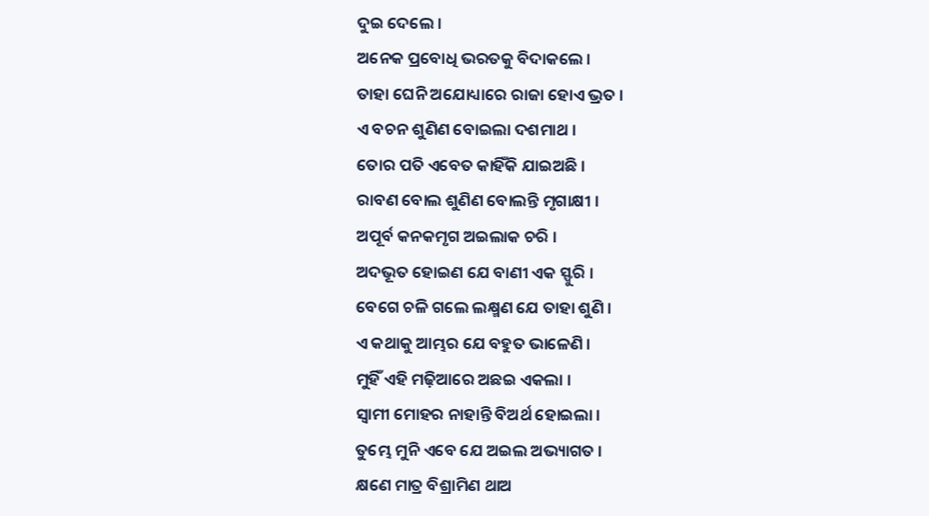ଦୁଇ ଦେଲେ ।
ଅନେକ ପ୍ରବୋଧି ଭରତକୁ ବିଦାକଲେ ।
ତାହା ଘେନି ଅଯୋଧ୍ୟାରେ ରାଜା ହୋଏ ଭ୍ରତ ।
ଏ ବଚନ ଶୁଣିଣ ବୋଇଲା ଦଶମାଥ ।
ତୋର ପତି ଏବେତ କାହିଁକି ଯାଇଅଛି ।
ରାବଣ ବୋଲ ଶୁଣିଣ ବୋଲନ୍ତି ମୃଗାକ୍ଷୀ ।
ଅପୂର୍ବ କନ‌କମୃଗ ଅଇଲାକ ଚରି ।
ଅଦଭୂତ ହୋଇଣ ଯେ ବାଣୀ ଏକ ସ୍ଫୁରି ।
ବେଗେ ଚଳି ଗଲେ ଲକ୍ଷ୍ମଣ ଯେ ତାହା ଶୁଣି ।
ଏ କଥାକୁ ଆମ୍ଭର ଯେ ବ‌ହୁତ ଭାଳେଣି ।
ମୁହିଁ ଏହି ମଢ଼ିଆରେ ଅଛଇ ଏକଲା ।
ସ୍ୱାମୀ ମୋହର ନାହାନ୍ତି ବିଅର୍ଥ ହୋଇଲା ।
ତୁମ୍ଭେ ମୁନି ଏବେ ଯେ ଅଇଲ ଅଭ୍ୟାଗତ ।
କ୍ଷଣେ ମାତ୍ର ବିଶ୍ରାମିଣ ଥାଅ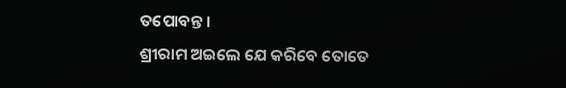ତପୋବନ୍ତ ।
ଶ୍ରୀରାମ ଅଇଲେ ଯେ କରିବେ ତୋତେ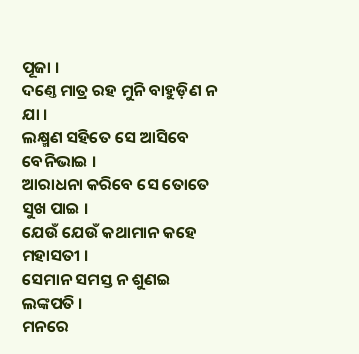ପୂଜା ।
ଦଣ୍ତେ ମାତ୍ର ରହ ମୁନି ବାହୁଡ଼ିଣ ନ ଯା ।
ଲକ୍ଷ୍ମଣ ସ‌ହିତେ ସେ ଆସିବେ ବେନିଭାଇ ।
ଆରାଧନା କରିବେ ସେ ତୋତେ ସୁଖ ପାଇ ।
ଯେଉଁ ଯେଉଁ କଥାମାନ କ‌ହେ ମହାସତୀ ।
ସେମାନ ସମସ୍ତ ନ ଶୁଣଇ ଲଙ୍କପତି ।
ମନରେ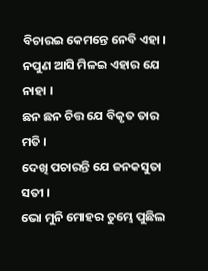ବିଚାରଇ କେମନ୍ତେ ନେବି ଏହା ।
ନପୁଣ ଆସି ମିଳଇ ଏହାର ଯେ ନାହା ।
ଛନ ଛନ ଚିତ୍ତ ଯେ ବିକୃତ ତାର ମତି ।
ଦେଖି ପଚାରନ୍ତି ଯେ ଜନ‌କସୁତା ସତୀ ।
ଭୋ ମୁନି ମୋହର ତୁମ୍ଭେ ପୁଛିଲ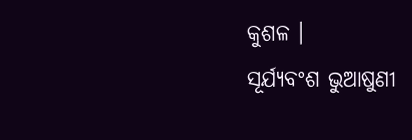କୁଶଳ ।
ସୂର୍ଯ୍ୟବଂଶ ଭୁଆଷୁଣୀ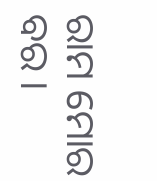ରାମ ମୋର ବର ।